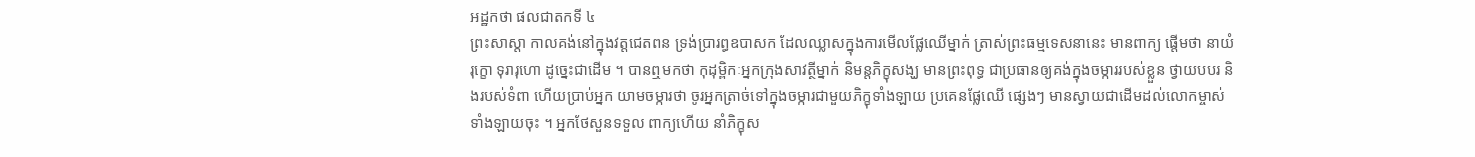អដ្ឋកថា ផលជាតកទី ៤
ព្រះសាស្តា កាលគង់នៅក្នុងវត្តជេតពន ទ្រង់ប្រារព្ធឧបាសក ដែលឈ្លាសក្នុងការមើលផ្លែឈើម្នាក់ ត្រាស់ព្រះធម្មទេសនានេះ មានពាក្យ ផ្តើមថា នាយំ រុក្ខោ ទុរារុហោ ដូច្នេះជាដើម ។ បានឮមកថា កុដុម្ពិកៈអ្នកក្រុងសាវត្ថីម្នាក់ និមន្តភិក្ខុសង្ឃ មានព្រះពុទ្ធ ជាប្រធានឲ្យគង់ក្នុងចម្ការរបស់ខ្លួន ថ្វាយបបរ និងរបស់ទំពា ហើយប្រាប់អ្នក យាមចម្ការថា ចូរអ្នកត្រាច់ទៅក្នុងចម្ការជាមួយភិក្ខុទាំងឡាយ ប្រគេនផ្លែឈើ ផ្សេងៗ មានស្វាយជាដើមដល់លោកម្ចាស់ទាំងឡាយចុះ ។ អ្នកថែសួនទទួល ពាក្យហើយ នាំភិក្ខុស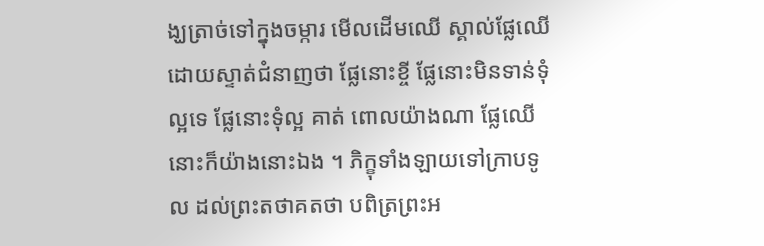ង្ឃត្រាច់ទៅក្នុងចម្ការ មើលដើមឈើ ស្គាល់ផ្លែឈើ ដោយស្ទាត់ជំនាញថា ផ្លែនោះខ្ចី ផ្លែនោះមិនទាន់ទុំល្អទេ ផ្លែនោះទុំល្អ គាត់ ពោលយ៉ាងណា ផ្លែឈើនោះក៏យ៉ាងនោះឯង ។ ភិក្ខុទាំងឡាយទៅក្រាបទូល ដល់ព្រះតថាគតថា បពិត្រព្រះអ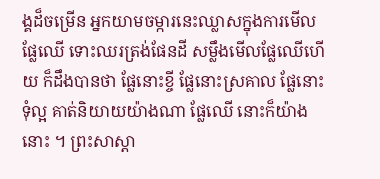ង្គដ៏ចម្រើន អ្នកយាមចម្ការនេះឈ្លាសក្នុងការមើល ផ្លែឈើ ទោះឈរត្រង់ផែនដី សម្លឹងមើលផ្លែឈើហើយ ក៏ដឹងបានថា ផ្លែនោះខ្ចី ផ្លែនោះស្រគាល ផ្លែនោះទុំល្អ គាត់និយាយយ៉ាងណា ផ្លែឈើ នោះក៏យ៉ាងនោះ ។ ព្រះសាស្តា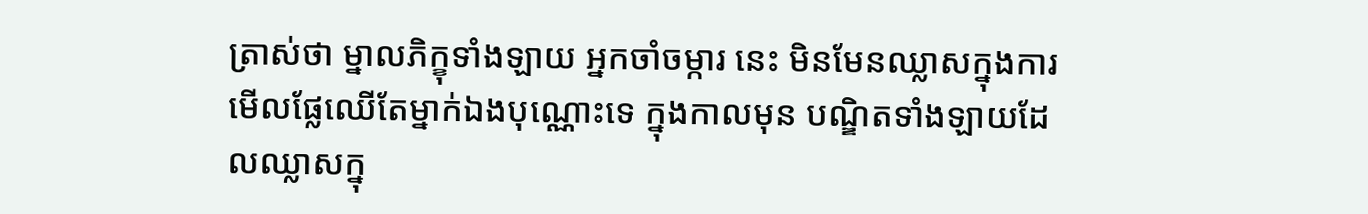ត្រាស់ថា ម្នាលភិក្ខុទាំងឡាយ អ្នកចាំចម្ការ នេះ មិនមែនឈ្លាសក្នុងការមើលផ្លែឈើតែម្នាក់ឯងបុណ្ណោះទេ ក្នុងកាលមុន បណ្ឌិតទាំងឡាយដែលឈ្លាសក្នុ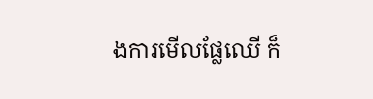ងការមើលផ្លែឈើ ក៏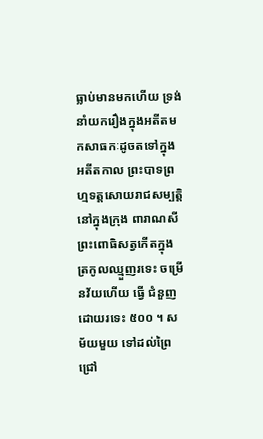ធ្លាប់មានមកហើយ ទ្រង់ នាំយករឿងក្នុងអតីតមកសាធកៈដូចតទៅក្នុង អតីតកាល ព្រះបាទព្រហ្មទត្តសោយរាជសម្បត្តិ នៅក្នុងក្រុង ពារាណសី ព្រះពោធិសត្វកើតក្នុងត្រកូលឈ្មួញរទេះ ចម្រើនវ័យហើយ ធ្វើ ជំនួញដោយរទេះ ៥០០ ។ សម័យមួយ ទៅដល់ព្រៃជ្រៅ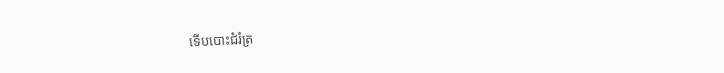ទើបបោះជំរំត្រ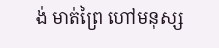ង់ មាត់ព្រៃ ហៅមនុស្ស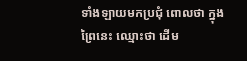ទាំងឡាយមកប្រជុំ ពោលថា ក្នុងព្រៃនេះ ឈ្មោះថា ដើម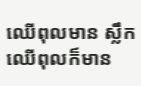ឈើពុលមាន ស្លឹកឈើពុលក៏មាន